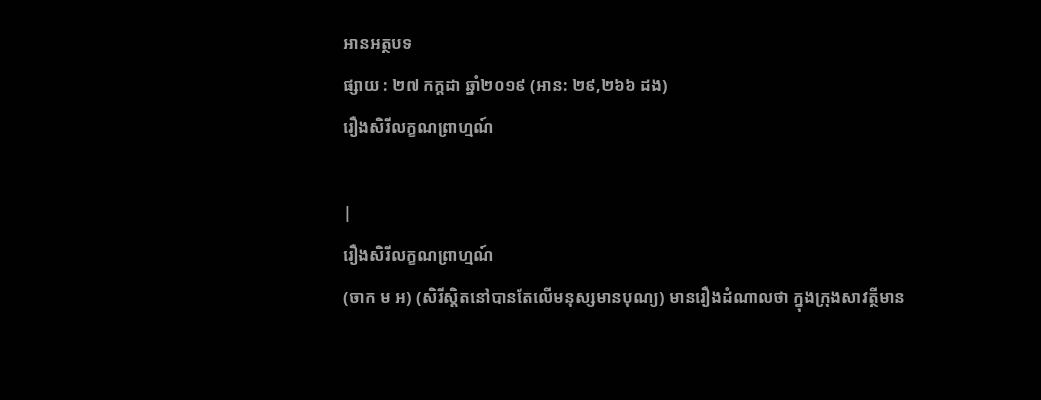អានអត្ថបទ
ផ្សាយ : ២៧ កក្តដា ឆ្នាំ២០១៩ (អាន: ២៩,២៦៦ ដង)
រឿងសិរីលក្ខណព្រាហ្មណ៍

|
រឿងសិរីលក្ខណព្រាហ្មណ៍
(ចាក ម អ) (សិរីស្តិតនៅបានតែលើមនុស្សមានបុណ្យ) មានរឿងដំណាលថា ក្នុងក្រុងសាវត្ថីមាន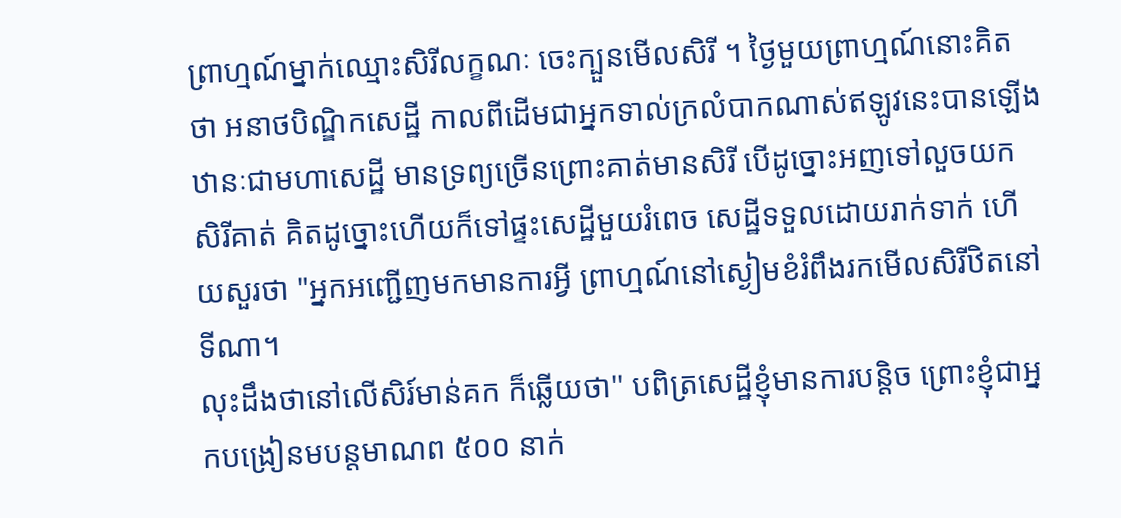ព្រាហ្មណ៍ម្នាក់ឈ្មោះសិរីលក្ខណៈ ចេះក្បួនមើលសិរី ។ ថ្ងៃមួយព្រាហ្មណ៍នោះគិតថា អនាថបិណ្ឌិកសេដ្ឋី កាលពីដើមជាអ្នកទាល់ក្រលំបាកណាស់ឥឡូវនេះបានឡើងឋានៈជាមហាសេដ្ឋី មានទ្រព្យច្រើនព្រោះគាត់មានសិរី បើដូច្នោះអញទៅលួចយកសិរីគាត់ គិតដូច្នោះហើយក៏ទៅផ្ទះសេដ្ឋីមួយរំពេច សេដ្ឋីទទួលដោយរាក់ទាក់ ហើយសួរថា "អ្នកអញ្ជើញមកមានការអ្វី ព្រាហ្មណ៍នៅស្ងៀមខំរំពឹងរកមើលសិរីឋិតនៅទីណា។
លុះដឹងថានៅលើសិរ៍មាន់គក ក៏ឆ្លើយថា'' បពិត្រសេដ្ឋីខ្ញុំមានការបន្តិច ព្រោះខ្ញុំជាអ្នកបង្រៀនមបន្តមាណព ៥០០ នាក់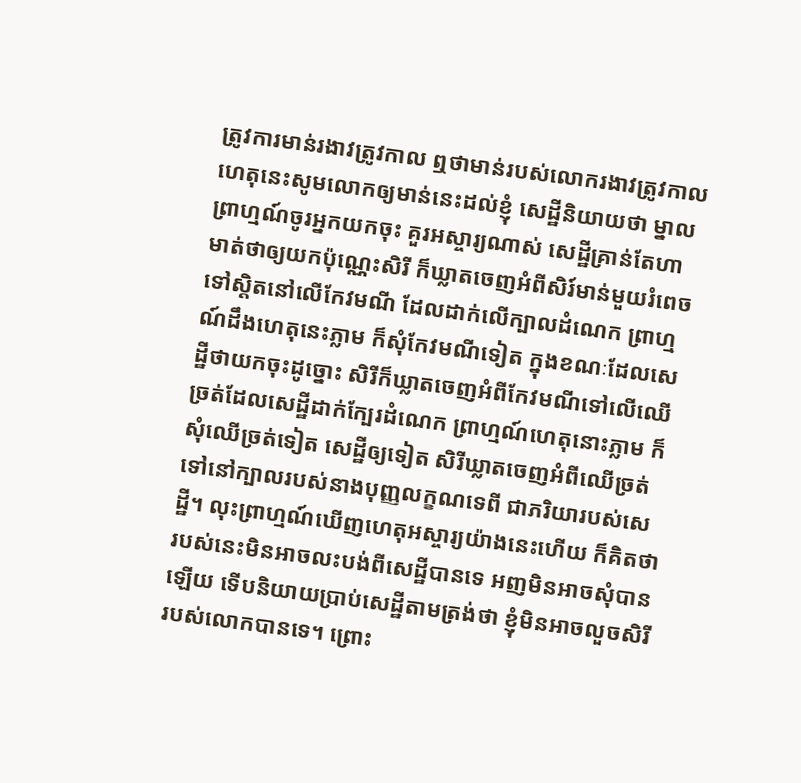ត្រូវការមាន់រងាវត្រូវកាល ឮថាមាន់របស់លោករងាវត្រូវកាលហេតុនេះសូមលោកឲ្យមាន់នេះដល់ខ្ញុំ សេដ្ឋីនិយាយថា ម្នាលព្រាហ្មណ៍ចូរអ្នកយកចុះ គួរអស្ចារ្យណាស់ សេដ្ឋីគ្រាន់តែហាមាត់ថាឲ្យយកប៉ុណ្ណេះសិរី ក៏ឃ្លាតចេញអំពីសិរ៍មាន់មួយរំពេចទៅស្តិតនៅលើកែវមណី ដែលដាក់លើក្បាលដំណេក ព្រាហ្មណ៍ដឹងហេតុនេះភ្លាម ក៏សុំកែវមណីទៀត ក្នុងខណៈដែលសេដ្ឋីថាយកចុះដូច្នោះ សិរីក៏ឃ្លាតចេញអំពីកែវមណីទៅលើឈើច្រត់ដែលសេដ្ឋីដាក់ក្បែរដំណេក ព្រាហ្មណ៍ហេតុនោះភ្លាម ក៏សុំឈើច្រត់ទៀត សេដ្ឋីឲ្យទៀត សិរីឃ្លាតចេញអំពីឈើច្រត់ទៅនៅក្បាលរបស់នាងបុញ្ញលក្ខណទេពី ជាភរិយារបស់សេដ្ឋី។ លុះព្រាហ្មណ៍ឃើញហេតុអស្ចារ្យយ៉ាងនេះហើយ ក៏គិតថា របស់នេះមិនអាចលះបង់ពីសេដ្ឋីបានទេ អញមិនអាចសុំបានឡើយ ទើបនិយាយប្រាប់សេដ្ឋីតាមត្រង់ថា ខ្ញុំមិនអាចលួចសិរីរបស់លោកបានទេ។ ព្រោះ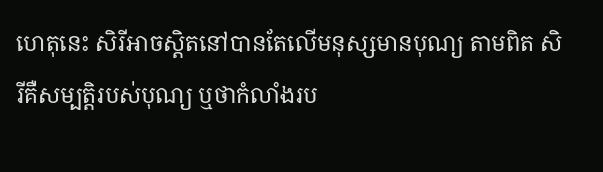ហេតុនេះ សិរីអាចស្តិតនៅបានតែលើមនុស្សមានបុណ្យ តាមពិត សិរីគឺសម្បតិ្តរបស់បុណ្យ ឬថាកំលាំងរប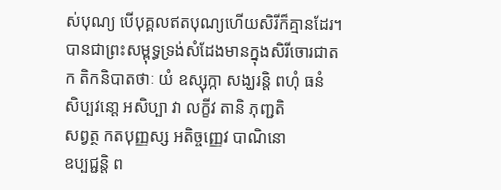ស់បុណ្យ បើបុគ្គលឥតបុណ្យហើយសិរីក៏គ្មានដែរ។ បានជាព្រះសម្ពុទ្ធទ្រង់សំដែងមានក្នុងសិរីចោរជាតក តិកនិបាតថាៈ យំ ឧស្សុក្កា សង្ឃរន្តិ ពហុំ ធនំ
សិប្បវនោ្ត អសិប្បា វា លក្ខីវ តានិ ភុញ្ជតិ
សព្វត្ថ កតបុញ្ញស្ស អតិច្ចញេ្ញវ បាណិនោ
ឧប្បជ្ជន្តិ ព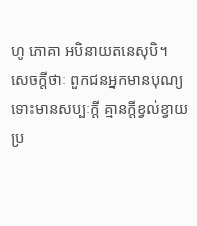ហូ ភោគា អបិនាយតនេសុបិ។
សេចក្តីថាៈ ពួកជនអ្នកមានបុណ្យ ទោះមានសប្បៈក្តី គ្មានក្តីខ្វល់ខ្វាយប្រ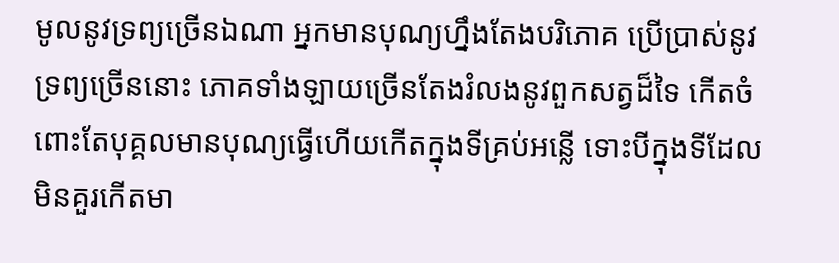មូលនូវទ្រព្យច្រើនឯណា អ្នកមានបុណ្យហ្នឹងតែងបរិភោគ ប្រើប្រាស់នូវទ្រព្យច្រើននោះ ភោគទាំងឡាយច្រើនតែងរំលងនូវពួកសត្វដ៏ទៃ កើតចំពោះតែបុគ្គលមានបុណ្យធ្វើហើយកើតក្នុងទីគ្រប់អន្លើ ទោះបីក្នុងទីដែលមិនគួរកើតមា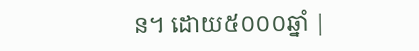ន។ ដោយ៥០០០ឆ្នាំ |